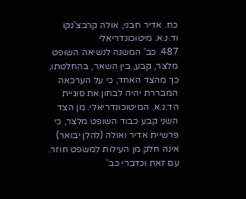כח. אדיר חבני, אולה קרבצ'נקו וד.נ.א. מיטוכונדריאלי
487. כב' המשנה לנשיאה השופט מלצר, קבע, בין השאר, בהחלטתו, כך מהצד האחד, כי על הערכאה המבררת יהיה לבחון את סוגיית הד.נ.א. המיטוכונדריאלי. מן הצד השני קבע כבוד השופט מלצר, כי פרשיית אדיר ואולה (להלן יבואר) אינה חלק מן העילות למשפט חוזר.
עם זאת וכדברי כב'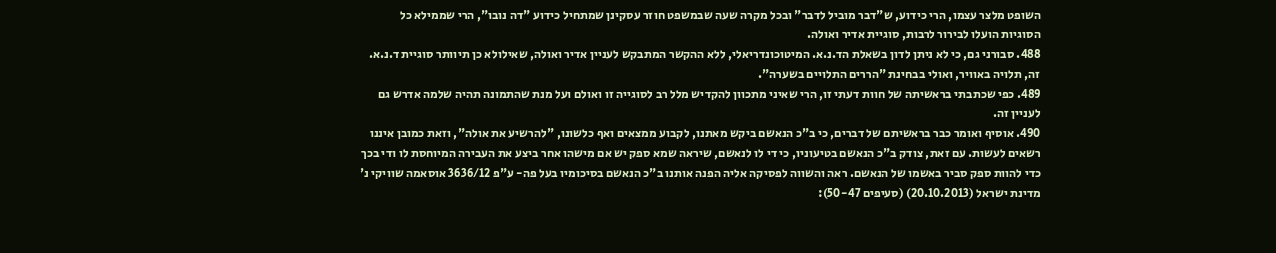השופט מלצר עצמו, הרי כידוע, ש"דבר מוביל לדבר" ובכל מקרה שעה שבמשפט חוזר עסקינן שמתחיל כידוע "דה נובו", הרי שממילא כל הסוגיות הועלו לבירור לרבות, סוגיית אדיר ואולה.
488. סבורני גם, כי לא ניתן לדון בשאלת הד.נ.א. המיטוכונדריאלי, ללא ההקשר המתבקש לעניין אדיר ואולה, שאילולא כן תיוותר סוגיית ד.נ.א. זה, תלויה באוויר, ואולי בבחינת "הררים התלויים בשערה".
489. כפי שכתבתי בראשיתה של חוות דעתי זו, הרי שאיני מתכוון להקדיש מלל רב לסוגייה זו ואולם ועל מנת שהתמונה תהיה שלמה אדרש גם לעניין זה.
490. אוסיף ואומר כבר בראשיתם של דברים, כי ב"כ הנאשם ביקש מאתנו, לקבוע ממצאים ואף כלשונו, "להרשיע את אולה", וזאת כמובן איננו רשאים לעשות. עם זאת, צודק ב"כ הנאשם בטיעוניו, כי די לו לנאשם, שיראה שמא ספק יש אם מישהו אחר ביצע את העבירה המיוחסת לו ודי בכך כדי להוות ספק סביר באשמו של הנאשם. ראה והשווה לפסיקה אליה הפנה אותנו ב"כ הנאשם בסיכומיו בעל פה- ע"פ 3636/12 אוסאמה שוויקי נ' מדינת ישראל (20.10.2013) (סעיפים 50-47):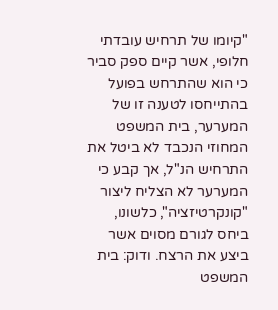"קיומו של תרחיש עובדתי חלופי, אשר קיים ספק סביר כי הוא שהתרחש בפועל בהתייחסו לטענה זו של המערער, בית המשפט המחוזי הנכבד לא ביטל את התרחיש הנ"ל, אך קבע כי המערער לא הצליח ליצור "קונקרטיזציה", כלשונו, ביחס לגורם מסוים אשר ביצע את הרצח. ודוק: בית המשפט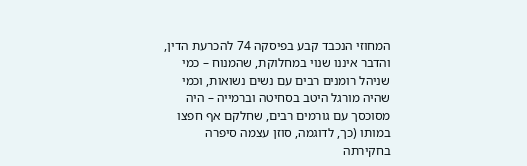המחוזי הנכבד קבע בפיסקה 74 להכרעת הדין, והדבר איננו שנוי במחלוקת, שהמנוח – כמי שניהל רומנים רבים עם נשים נשואות, וכמי שהיה מורגל היטב בסחיטה וברמייה – היה מסוכסך עם גורמים רבים, שחלקם אף חפצו במותו (כך, לדוגמה, סוזן עצמה סיפרה בחקירתה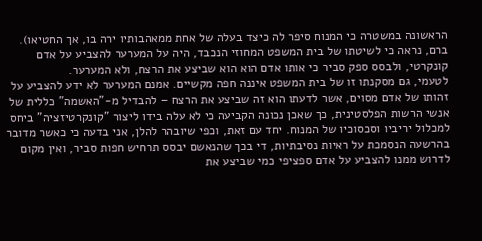הראשונה במשטרה כי המנוח סיפר לה כיצד בעלה של אחת ממאהבותיו ירה בו, אך החטיאו). ברם, נראה כי לשיטתו של בית המשפט המחוזי הנכבד, היה על המערער להצביע על אדם קונקרטי, ולבסס ספק סביר כי אותו אדם הוא הוא שביצע את הרצח, ולא המערער.
לטעמי, גם מסקנתו זו של בית המשפט איננה חפה מקשיים. אמנם המערער לא ידע להצביע על זהותו של אדם מסוים, אשר לדעתו הוא זה שביצע את הרצח – להבדיל מ-"האשמה" כללית של אנשי הרשות הפלסטינית, כך שאכן נכונה הקביעה כי לא עלה בידו ליצור "קונקרטיזציה" ביחס למכלול יריביו וסכסוכיו של המנוח. יחד עם זאת, וכפי שיובהר להלן, אני בדעה כי כאשר מדובר בהרשעה הנסמכת על ראיות נסיבתיות, די בכך שהנאשם יבסס תרחיש חפות סביר, ואין מקום לדרוש ממנו להצביע על אדם ספציפי כמי שביצע את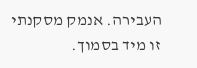העבירה. אנמק מסקנתי זו מיד בסמוך.